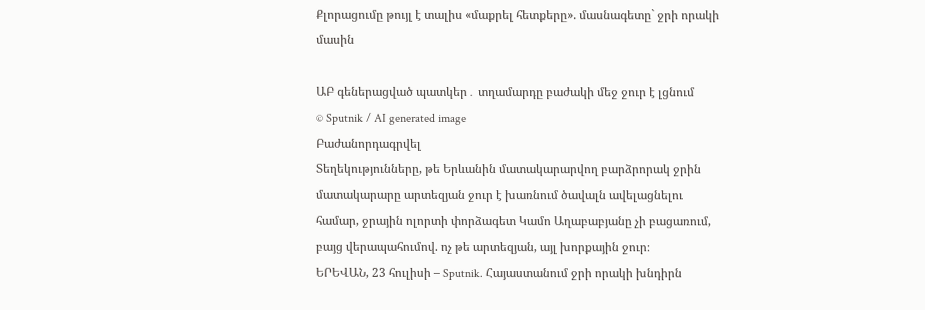Քլորացումը թույլ է տալիս «մաքրել հետքերը». մասնագետը` ջրի որակի մասին

ԱԲ գեներացված պատկեր․ տղամարդը բաժակի մեջ ջուր է լցնում
© Sputnik / AI generated image
Բաժանորդագրվել
Տեղեկությունները, թե Երևանին մատակարարվող բարձրորակ ջրին մատակարարը արտեզյան ջուր է խառնում ծավալն ավելացնելու համար, ջրային ոլորտի փորձագետ Կամո Աղաբաբյանը չի բացառում, բայց վերապահումով. ոչ թե արտեզյան, այլ խորքային ջուր։
ԵՐԵՎԱՆ, 23 հուլիսի – Sputnik. Հայաստանում ջրի որակի խնդիրն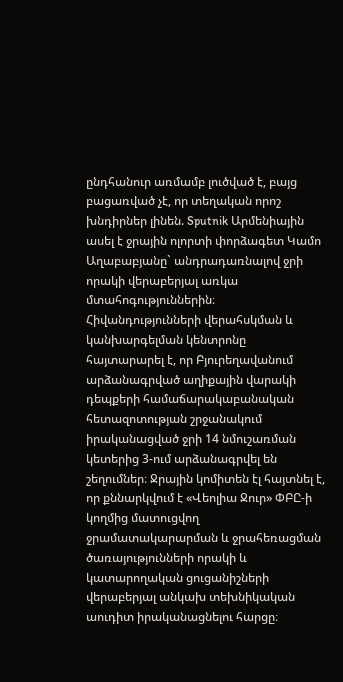ընդհանուր առմամբ լուծված է, բայց բացառված չէ, որ տեղական որոշ խնդիրներ լինեն. Sputnik Արմենիային ասել է ջրային ոլորտի փորձագետ Կամո Աղաբաբյանը` անդրադառնալով ջրի որակի վերաբերյալ առկա մտահոգություններին։
Հիվանդությունների վերահսկման և կանխարգելման կենտրոնը հայտարարել է, որ Բյուրեղավանում արձանագրված աղիքային վարակի դեպքերի համաճարակաբանական հետազոտության շրջանակում իրականացված ջրի 14 նմուշառման կետերից 3-ում արձանագրվել են շեղումներ։ Ջրային կոմիտեն էլ հայտնել է, որ քննարկվում է «Վեոլիա Ջուր» ՓԲԸ-ի կողմից մատուցվող ջրամատակարարման և ջրահեռացման ծառայությունների որակի և կատարողական ցուցանիշների վերաբերյալ անկախ տեխնիկական աուդիտ իրականացնելու հարցը։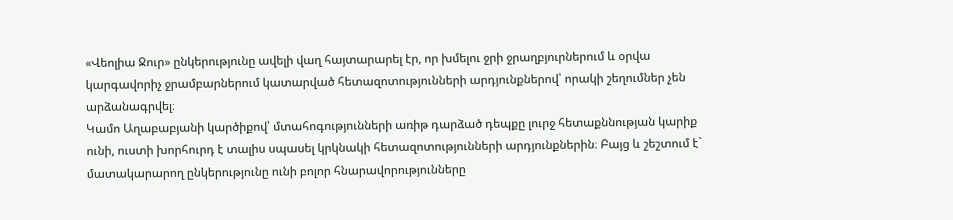«Վեոլիա Ջուր» ընկերությունը ավելի վաղ հայտարարել էր, որ խմելու ջրի ջրաղբյուրներում և օրվա կարգավորիչ ջրամբարներում կատարված հետազոտությունների արդյունքներով՝ որակի շեղումներ չեն արձանագրվել։
Կամո Աղաբաբյանի կարծիքով՝ մտահոգությունների առիթ դարձած դեպքը լուրջ հետաքննության կարիք ունի, ուստի խորհուրդ է տալիս սպասել կրկնակի հետազոտությունների արդյունքներին։ Բայց և շեշտում է` մատակարարող ընկերությունը ունի բոլոր հնարավորությունները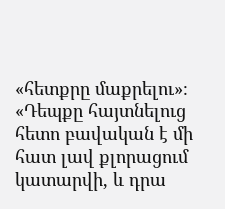«հետքրը մաքրելու»։
«Դեպքը հայտնելուց հետո բավական է մի հատ լավ քլորացում կատարվի, և դրա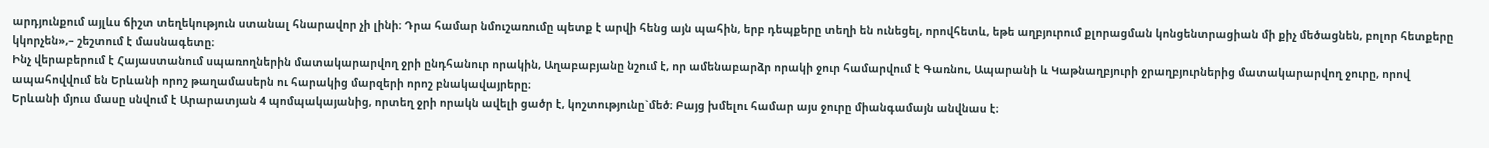արդյունքում այլևս ճիշտ տեղեկություն ստանալ հնարավոր չի լինի։ Դրա համար նմուշառումը պետք է արվի հենց այն պահին, երբ դեպքերը տեղի են ունեցել, որովհետև, եթե աղբյուրում քլորացման կոնցենտրացիան մի քիչ մեծացնեն, բոլոր հետքերը կկորչեն»,– շեշտում է մասնագետը։
Ինչ վերաբերում է Հայաստանում սպառողներին մատակարարվող ջրի ընդհանուր որակին, Աղաբաբյանը նշում է, որ ամենաբարձր որակի ջուր համարվում է Գառնու, Ապարանի և Կաթնաղբյուրի ջրաղբյուրներից մատակարարվող ջուրը, որով ապահովվում են Երևանի որոշ թաղամասերն ու հարակից մարզերի որոշ բնակավայրերը։
Երևանի մյուս մասը սնվում է Արարատյան 4 պոմպակայանից, որտեղ ջրի որակն ավելի ցածր է, կոշտությունը`մեծ։ Բայց խմելու համար այս ջուրը միանգամայն անվնաս է։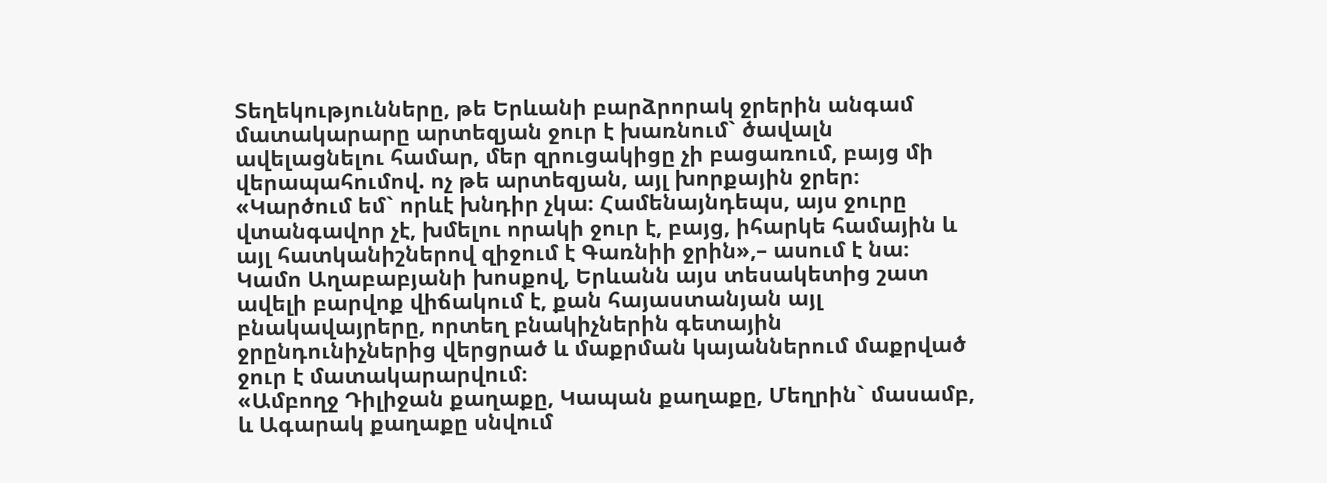Տեղեկությունները, թե Երևանի բարձրորակ ջրերին անգամ մատակարարը արտեզյան ջուր է խառնում` ծավալն ավելացնելու համար, մեր զրուցակիցը չի բացառում, բայց մի վերապահումով. ոչ թե արտեզյան, այլ խորքային ջրեր։
«Կարծում եմ` որևէ խնդիր չկա։ Համենայնդեպս, այս ջուրը վտանգավոր չէ, խմելու որակի ջուր է, բայց, իհարկե համային և այլ հատկանիշներով զիջում է Գառնիի ջրին»,– ասում է նա։
Կամո Աղաբաբյանի խոսքով, Երևանն այս տեսակետից շատ ավելի բարվոք վիճակում է, քան հայաստանյան այլ բնակավայրերը, որտեղ բնակիչներին գետային ջրընդունիչներից վերցրած և մաքրման կայաններում մաքրված ջուր է մատակարարվում։
«Ամբողջ Դիլիջան քաղաքը, Կապան քաղաքը, Մեղրին` մասամբ, և Ագարակ քաղաքը սնվում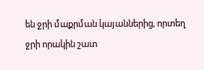են ջրի մաքրման կայաններից, որտեղ ջրի որակին շատ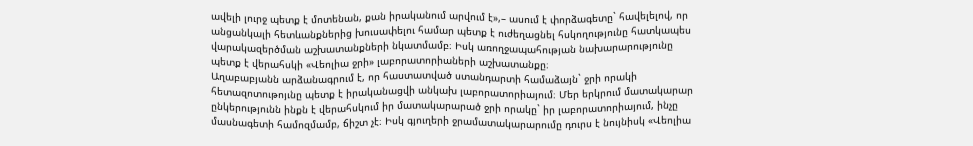ավելի լուրջ պետք է մոտենան, քան իրականում արվում է»,– ասում է փորձագետը` հավելելով, որ անցանկալի հետևանքներից խուսափելու համար պետք է ուժեղացնել հսկողությունը հատկապես վարակազերծման աշխատանքների նկատմամբ։ Իսկ առողջապահության նախարարությունը պետք է վերահսկի «Վեոլիա ջրի» լաբորատորիաների աշխատանքը։
Աղաբաբյանն արձանագրում է, որ հաստատված ստանդարտի համաձայն` ջրի որակի հետազոտութոյւնը պետք է իրականացվի անկախ լաբորատորիայում։ Մեր երկրում մատակարար ընկերությունն ինքն է վերահսկում իր մատակարարած ջրի որակը` իր լաբորատորիայում, ինչը մասնագետի համոզմամբ, ճիշտ չէ։ Իսկ գյուղերի ջրամատակարարումը դուրս է նույնիսկ «Վեոլիա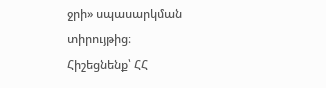ջրի» սպասարկման տիրույթից։
Հիշեցնենք՝ ՀՀ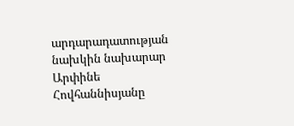արդարադատության նախկին նախարար Արփինե Հովհաննիսյանը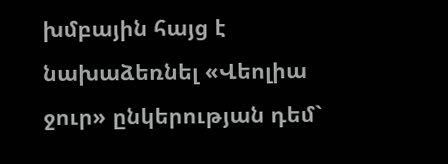խմբային հայց է նախաձեռնել «Վեոլիա ջուր» ընկերության դեմ`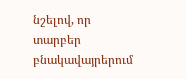նշելով, որ տարբեր բնակավայրերում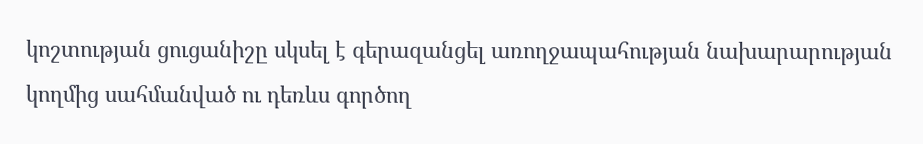կոշտության ցուցանիշը սկսել է գերազանցել առողջապահության նախարարության կողմից սահմանված ու դեռևս գործող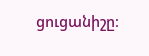ցուցանիշը։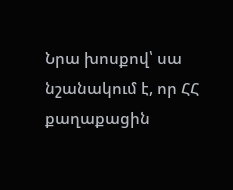Նրա խոսքով՝ սա նշանակում է, որ ՀՀ քաղաքացին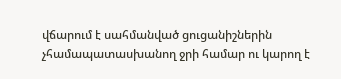վճարում է սահմանված ցուցանիշներին չհամապատասխանող ջրի համար ու կարող է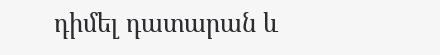դիմել դատարան և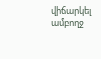վիճարկել ամբողջ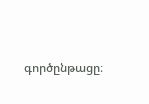գործընթացը։